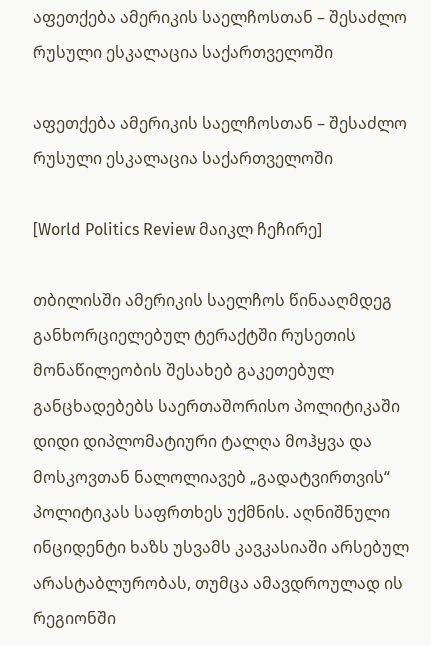აფეთქება ამერიკის საელჩოსთან – შესაძლო რუსული ესკალაცია საქართველოში

აფეთქება ამერიკის საელჩოსთან – შესაძლო რუსული ესკალაცია საქართველოში

[World Politics Review მაიკლ ჩეჩირე]

თბილისში ამერიკის საელჩოს წინააღმდეგ განხორციელებულ ტერაქტში რუსეთის მონაწილეობის შესახებ გაკეთებულ განცხადებებს საერთაშორისო პოლიტიკაში დიდი დიპლომატიური ტალღა მოჰყვა და მოსკოვთან ნალოლიავებ „გადატვირთვის“ პოლიტიკას საფრთხეს უქმნის. აღნიშნული ინციდენტი ხაზს უსვამს კავკასიაში არსებულ არასტაბლურობას, თუმცა ამავდროულად ის რეგიონში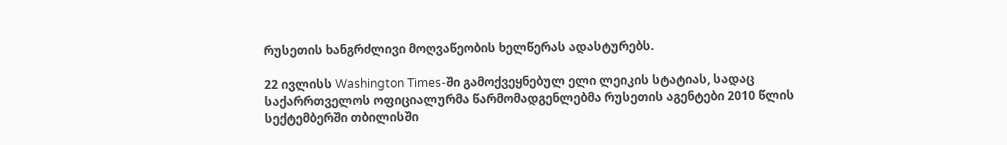რუსეთის ხანგრძლივი მოღვაწეობის ხელწერას ადასტურებს.

22 ივლისს Washington Times-ში გამოქვეყნებულ ელი ლეიკის სტატიას, სადაც საქარრთველოს ოფიციალურმა წარმომადგენლებმა რუსეთის აგენტები 2010 წლის სექტემბერში თბილისში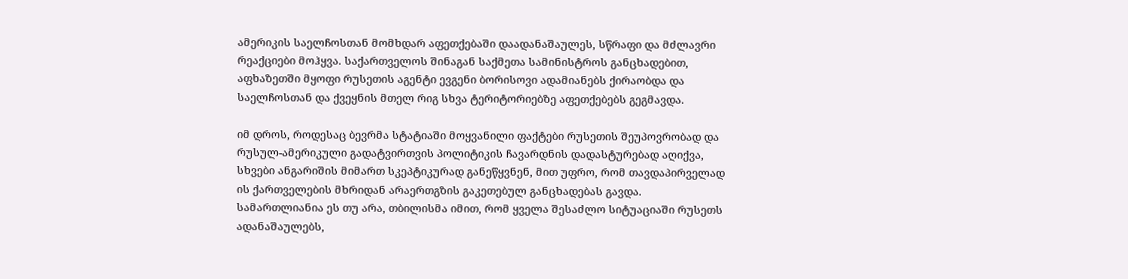ამერიკის საელჩოსთან მომხდარ აფეთქებაში დაადანაშაულეს, სწრაფი და მძლავრი რეაქციები მოჰყვა. საქართველოს შინაგან საქმეთა სამინისტროს განცხადებით, აფხაზეთში მყოფი რუსეთის აგენტი ევგენი ბორისოვი ადამიანებს ქირაობდა და საელჩოსთან და ქვეყნის მთელ რიგ სხვა ტერიტორიებზე აფეთქებებს გეგმავდა.

იმ დროს, როდესაც ბევრმა სტატიაში მოყვანილი ფაქტები რუსეთის შეუპოვრობად და რუსულ-ამერიკული გადატვირთვის პოლიტიკის ჩავარდნის დადასტურებად აღიქვა, სხვები ანგარიშის მიმართ სკეპტიკურად განეწყვნენ, მით უფრო, რომ თავდაპირველად ის ქართველების მხრიდან არაერთგზის გაკეთებულ განცხადებას გავდა. სამართლიანია ეს თუ არა, თბილისმა იმით, რომ ყველა შესაძლო სიტუაციაში რუსეთს ადანაშაულებს,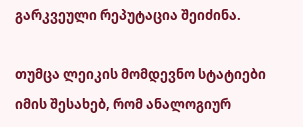გარკვეული რეპუტაცია შეიძინა.

თუმცა ლეიკის მომდევნო სტატიები იმის შესახებ, რომ ანალოგიურ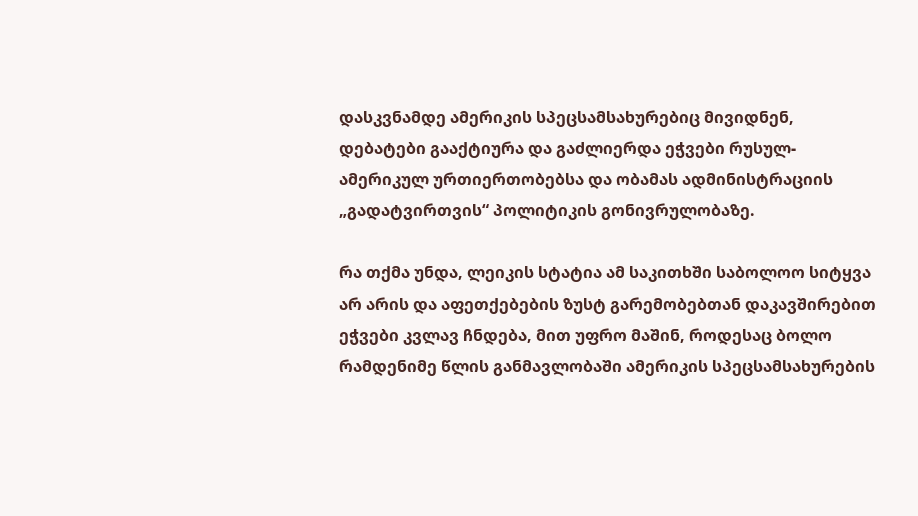დასკვნამდე ამერიკის სპეცსამსახურებიც მივიდნენ, დებატები გააქტიურა და გაძლიერდა ეჭვები რუსულ-ამერიკულ ურთიერთობებსა და ობამას ადმინისტრაციის „გადატვირთვის“ პოლიტიკის გონივრულობაზე.

რა თქმა უნდა, ლეიკის სტატია ამ საკითხში საბოლოო სიტყვა არ არის და აფეთქებების ზუსტ გარემობებთან დაკავშირებით ეჭვები კვლავ ჩნდება, მით უფრო მაშინ, როდესაც ბოლო რამდენიმე წლის განმავლობაში ამერიკის სპეცსამსახურების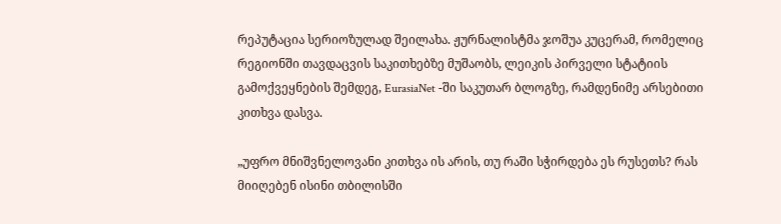რეპუტაცია სერიოზულად შეილახა. ჟურნალისტმა ჯოშუა კუცერამ, რომელიც რეგიონში თავდაცვის საკითხებზე მუშაობს, ლეიკის პირველი სტატიის გამოქვეყნების შემდეგ, EurasiaNet -ში საკუთარ ბლოგზე, რამდენიმე არსებითი კითხვა დასვა.

„უფრო მნიშვნელოვანი კითხვა ის არის, თუ რაში სჭირდება ეს რუსეთს? რას მიიღებენ ისინი თბილისში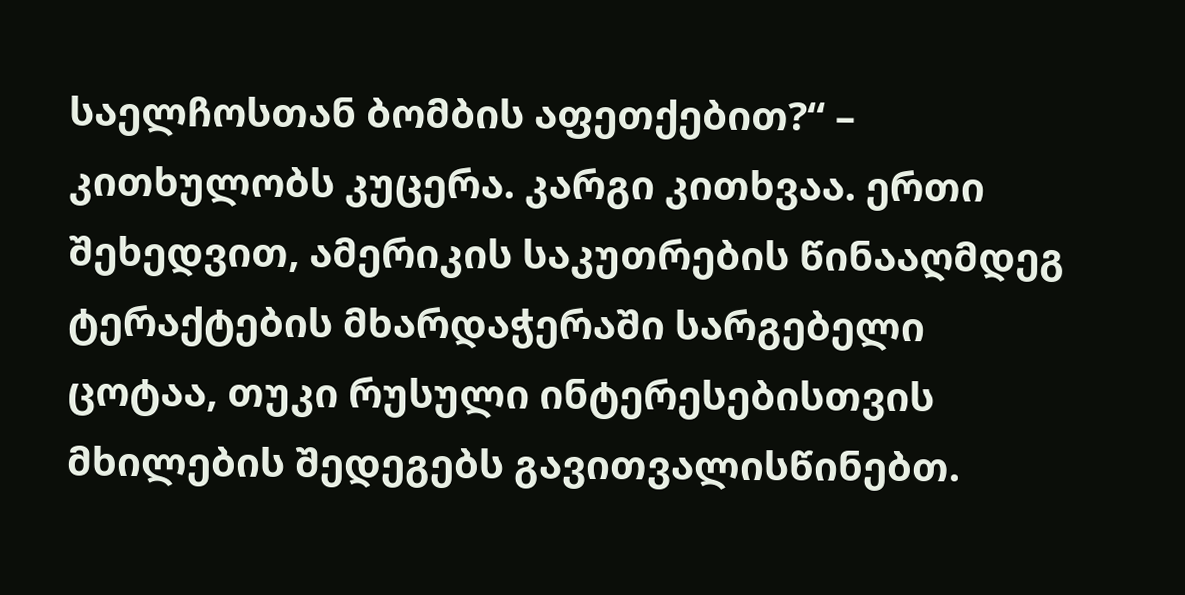საელჩოსთან ბომბის აფეთქებით?“ – კითხულობს კუცერა. კარგი კითხვაა. ერთი შეხედვით, ამერიკის საკუთრების წინააღმდეგ ტერაქტების მხარდაჭერაში სარგებელი ცოტაა, თუკი რუსული ინტერესებისთვის მხილების შედეგებს გავითვალისწინებთ.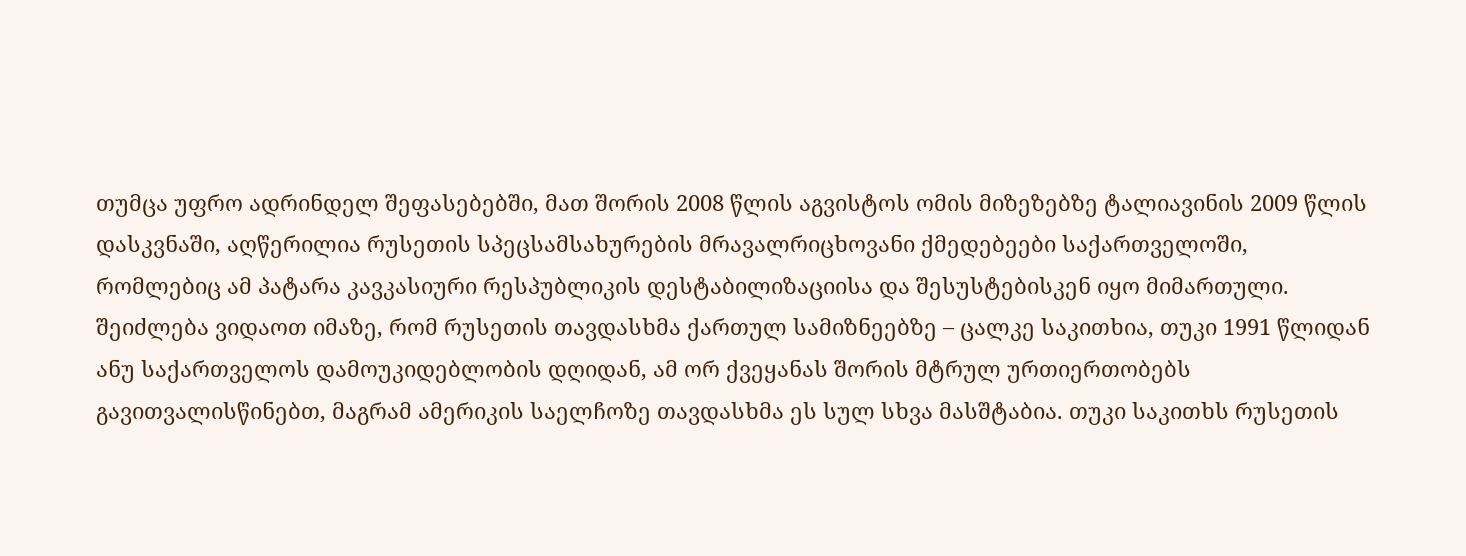თუმცა უფრო ადრინდელ შეფასებებში, მათ შორის 2008 წლის აგვისტოს ომის მიზეზებზე ტალიავინის 2009 წლის დასკვნაში, აღწერილია რუსეთის სპეცსამსახურების მრავალრიცხოვანი ქმედებეები საქართველოში, რომლებიც ამ პატარა კავკასიური რესპუბლიკის დესტაბილიზაციისა და შესუსტებისკენ იყო მიმართული. შეიძლება ვიდაოთ იმაზე, რომ რუსეთის თავდასხმა ქართულ სამიზნეებზე – ცალკე საკითხია, თუკი 1991 წლიდან ანუ საქართველოს დამოუკიდებლობის დღიდან, ამ ორ ქვეყანას შორის მტრულ ურთიერთობებს გავითვალისწინებთ, მაგრამ ამერიკის საელჩოზე თავდასხმა ეს სულ სხვა მასშტაბია. თუკი საკითხს რუსეთის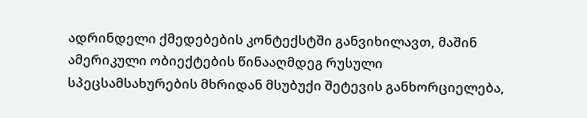ადრინდელი ქმედებების კონტექსტში განვიხილავთ, მაშინ ამერიკული ობიექტების წინააღმდეგ რუსული სპეცსამსახურების მხრიდან მსუბუქი შეტევის განხორციელება,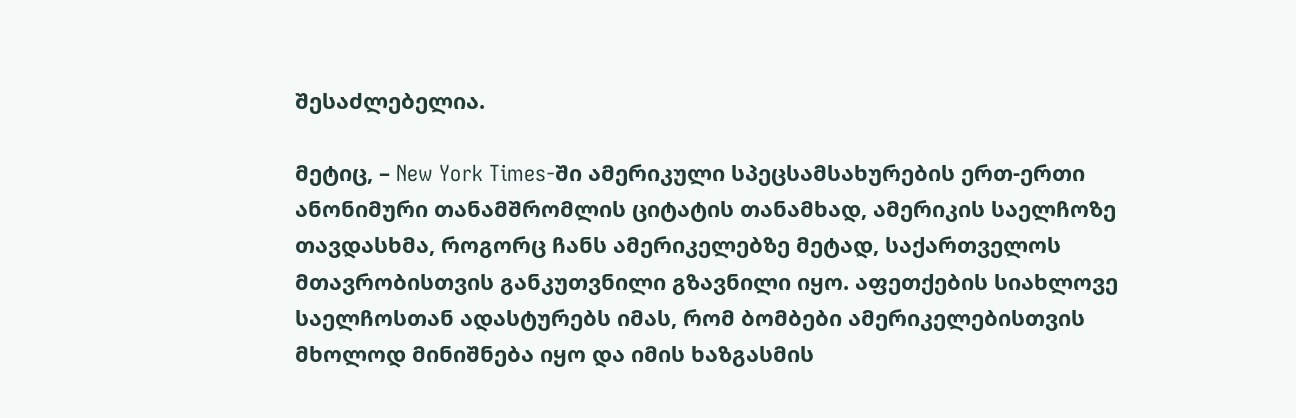შესაძლებელია.

მეტიც, – New York Times-ში ამერიკული სპეცსამსახურების ერთ-ერთი ანონიმური თანამშრომლის ციტატის თანამხად, ამერიკის საელჩოზე თავდასხმა, როგორც ჩანს ამერიკელებზე მეტად, საქართველოს მთავრობისთვის განკუთვნილი გზავნილი იყო. აფეთქების სიახლოვე საელჩოსთან ადასტურებს იმას, რომ ბომბები ამერიკელებისთვის მხოლოდ მინიშნება იყო და იმის ხაზგასმის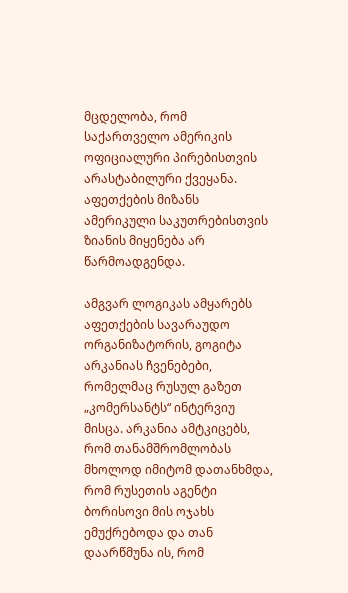მცდელობა, რომ საქართველო ამერიკის ოფიციალური პირებისთვის არასტაბილური ქვეყანა. აფეთქების მიზანს ამერიკული საკუთრებისთვის ზიანის მიყენება არ წარმოადგენდა.

ამგვარ ლოგიკას ამყარებს აფეთქების სავარაუდო ორგანიზატორის, გოგიტა არკანიას ჩვენებები, რომელმაც რუსულ გაზეთ „კომერსანტს“ ინტერვიუ მისცა. არკანია ამტკიცებს, რომ თანამშრომლობას მხოლოდ იმიტომ დათანხმდა, რომ რუსეთის აგენტი ბორისოვი მის ოჯახს ემუქრებოდა და თან დაარწმუნა ის, რომ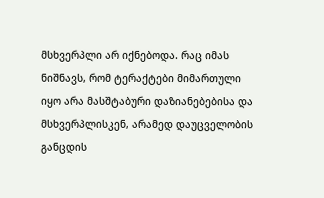მსხვერპლი არ იქნებოდა. რაც იმას ნიშნავს, რომ ტერაქტები მიმართული იყო არა მასშტაბური დაზიანებებისა და მსხვერპლისკენ, არამედ დაუცველობის განცდის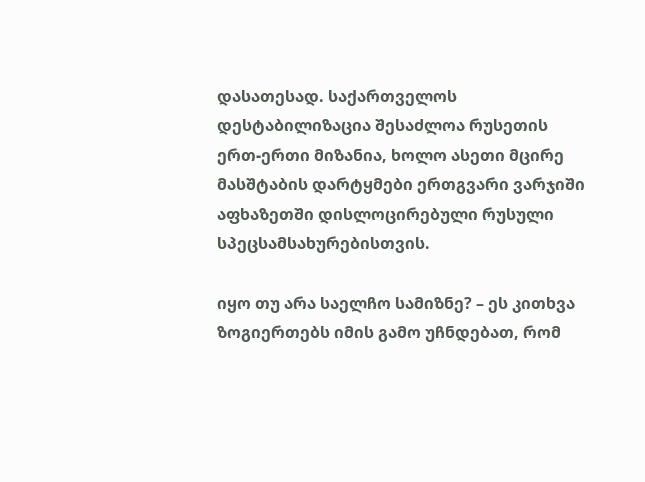დასათესად. საქართველოს დესტაბილიზაცია შესაძლოა რუსეთის ერთ-ერთი მიზანია, ხოლო ასეთი მცირე მასშტაბის დარტყმები ერთგვარი ვარჯიში აფხაზეთში დისლოცირებული რუსული სპეცსამსახურებისთვის.

იყო თუ არა საელჩო სამიზნე? – ეს კითხვა ზოგიერთებს იმის გამო უჩნდებათ, რომ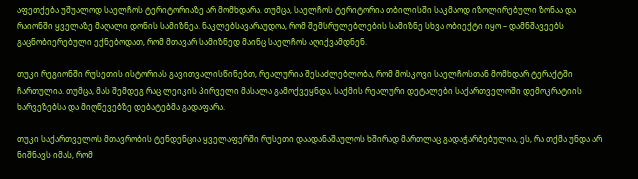აფეთქება უშუალოდ საელჩოს ტერიტორიაზე არ მომხდარა. თუმცა, საელჩოს ტერიტორია თბილისში საკმაოდ იზოლირებული ზონაა და რაიონში ყველაზე მაღალი დონის სამიზნეა. ნაკლებსავარაუდოა, რომ შემსრულებლების სამიზნე სხვა ობიექტი იყო – დამნშავეებს გაცნობიერებული ექნებოდათ, რომ მთავარ სამიზნედ მაინც საელჩოს აღიქვამდნენ.

თუკი რეგიონში რუსეთის ისტორიას გავითვალისწინებთ, რეალურია შესაძლებლობა, რომ მოსკოვი საელჩოსთან მომხდარ ტერაქტში ჩართულია. თუმცა, მას შემდეგ რაც ლეიკის პირველი მასალა გამოქვეყნდა, საქმის რეალური დეტალები საქართველოში დემოკრატიის ხარვეზებსა და მიღწევებზე დებატებმა გადაფარა.

თუკი საქართველოს მთავრობის ტენდენცია ყველაფერში რუსეთი დაადანაშაულოს ხშირად მართლაც გადაჭარბებულია, ეს, რა თქმა უნდა არ ნიშნავს იმას, რომ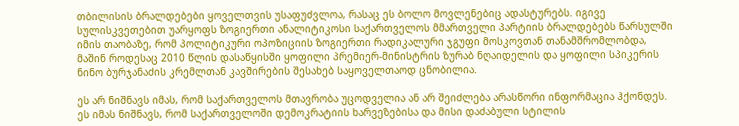თბილისის ბრალდებები ყოველთვის უსაფუძვლოა, რასაც ეს ბოლო მოვლენებიც ადასტურებს. იგივე სულისკვეთებით უარყოფს ზოგიერთი ანალიტიკოსი საქართველოს მმართველი პარტიის ბრალდებებს წარსულში იმის თაობაზე, რომ პოლიტიკური ოპოზიციის ზოგიერთი რადიკალური ჯგუფი მოსკოვთან თანამშრომლობდა, მაშინ როდესაც 2010 წლის დასაწყისში ყოფილი პრემიერ-მინისტრის ზურაბ ნღაიდელის და ყოფილი სპიკერის ნინო ბურჯანაძის კრემლთან კავშირების შესახებ საყოველთაოდ ცნობილია.

ეს არ ნიშნავს იმას, რომ საქართველოს მთავრობა უცოდველია ან არ შეიძლება არასწორი ინფორმაცია ჰქონდეს. ეს იმას ნიშნავს, რომ საქართველოში დემოკრატიის ხარვეზებისა და მისი დაძაბული სტილის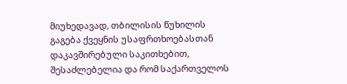მიუხედავად, თბილისის წუხილის გაგება ქვეყნის უსაფრთხოებასთან დაკავშირებული საკითხებით, შესაძლებელია და რომ საქართველოს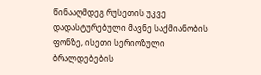წინააღმდეგ რუსეთის უკვე დადასტურებული მავნე საქმიანობის ფონზე, ისეთი სერიოზული ბრალდებების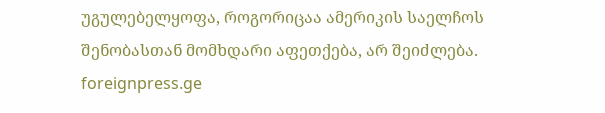უგულებელყოფა, როგორიცაა ამერიკის საელჩოს შენობასთან მომხდარი აფეთქება, არ შეიძლება.
foreignpress.ge